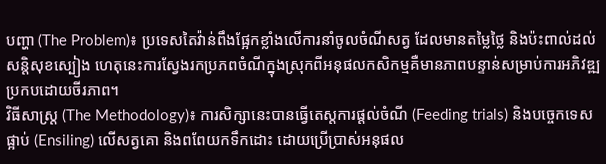បញ្ហា (The Problem)៖ ប្រទេសតៃវ៉ាន់ពឹងផ្អែកខ្លាំងលើការនាំចូលចំណីសត្វ ដែលមានតម្លៃថ្លៃ និងប៉ះពាល់ដល់សន្តិសុខស្បៀង ហេតុនេះការស្វែងរកប្រភពចំណីក្នុងស្រុកពីអនុផលកសិកម្មគឺមានភាពបន្ទាន់សម្រាប់ការអភិវឌ្ឍប្រកបដោយចីរភាព។
វិធីសាស្ត្រ (The Methodology)៖ ការសិក្សានេះបានធ្វើតេស្តការផ្តល់ចំណី (Feeding trials) និងបច្ចេកទេសផ្អាប់ (Ensiling) លើសត្វគោ និងពពែយកទឹកដោះ ដោយប្រើប្រាស់អនុផល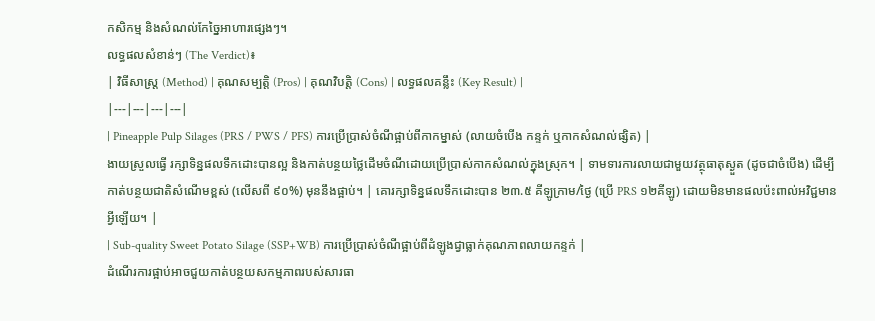កសិកម្ម និងសំណល់កែច្នៃអាហារផ្សេងៗ។
លទ្ធផលសំខាន់ៗ (The Verdict)៖
| វិធីសាស្ត្រ (Method) | គុណសម្បត្តិ (Pros) | គុណវិបត្តិ (Cons) | លទ្ធផលគន្លឹះ (Key Result) |
|---|---|---|---|
| Pineapple Pulp Silages (PRS / PWS / PFS) ការប្រើប្រាស់ចំណីផ្អាប់ពីកាកម្នាស់ (លាយចំបើង កន្ទក់ ឬកាកសំណល់ផ្សិត) |
ងាយស្រួលធ្វើ រក្សាទិន្នផលទឹកដោះបានល្អ និងកាត់បន្ថយថ្លៃដើមចំណីដោយប្រើប្រាស់កាកសំណល់ក្នុងស្រុក។ | ទាមទារការលាយជាមួយវត្ថុធាតុស្ងួត (ដូចជាចំបើង) ដើម្បីកាត់បន្ថយជាតិសំណើមខ្ពស់ (លើសពី ៩០%) មុននឹងផ្អាប់។ | គោរក្សាទិន្នផលទឹកដោះបាន ២៣.៥ គីឡូក្រាម/ថ្ងៃ (ប្រើ PRS ១២គីឡូ) ដោយមិនមានផលប៉ះពាល់អវិជ្ជមានអ្វីឡើយ។ |
| Sub-quality Sweet Potato Silage (SSP+WB) ការប្រើប្រាស់ចំណីផ្អាប់ពីដំឡូងជ្វាធ្លាក់គុណភាពលាយកន្ទក់ |
ដំណើរការផ្អាប់អាចជួយកាត់បន្ថយសកម្មភាពរបស់សារធា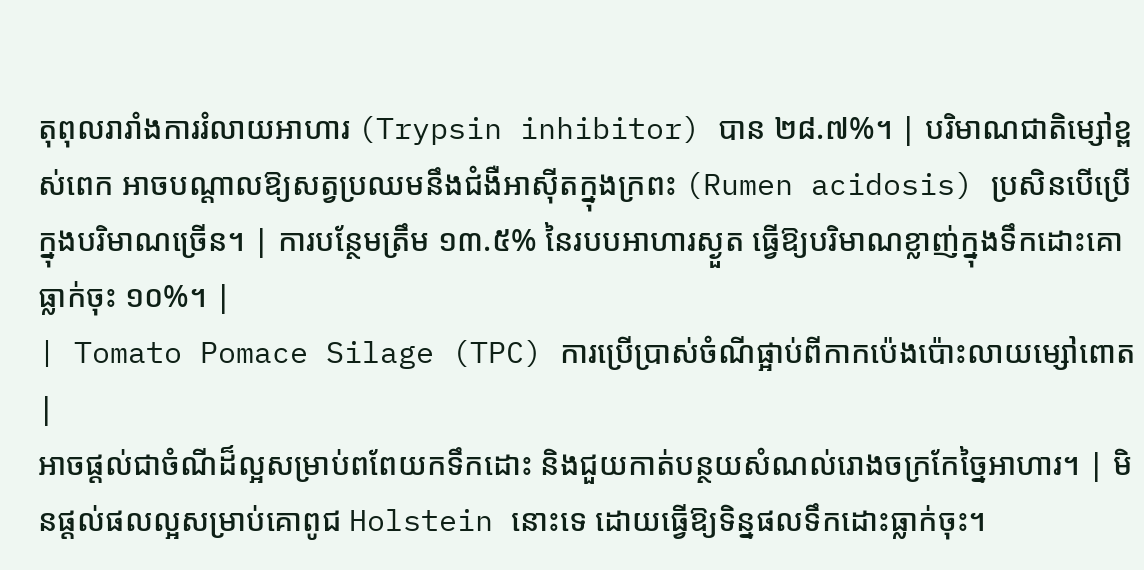តុពុលរារាំងការរំលាយអាហារ (Trypsin inhibitor) បាន ២៨.៧%។ | បរិមាណជាតិម្សៅខ្ពស់ពេក អាចបណ្តាលឱ្យសត្វប្រឈមនឹងជំងឺអាស៊ីតក្នុងក្រពះ (Rumen acidosis) ប្រសិនបើប្រើក្នុងបរិមាណច្រើន។ | ការបន្ថែមត្រឹម ១៣.៥% នៃរបបអាហារស្ងួត ធ្វើឱ្យបរិមាណខ្លាញ់ក្នុងទឹកដោះគោធ្លាក់ចុះ ១០%។ |
| Tomato Pomace Silage (TPC) ការប្រើប្រាស់ចំណីផ្អាប់ពីកាកប៉េងប៉ោះលាយម្សៅពោត |
អាចផ្តល់ជាចំណីដ៏ល្អសម្រាប់ពពែយកទឹកដោះ និងជួយកាត់បន្ថយសំណល់រោងចក្រកែច្នៃអាហារ។ | មិនផ្តល់ផលល្អសម្រាប់គោពូជ Holstein នោះទេ ដោយធ្វើឱ្យទិន្នផលទឹកដោះធ្លាក់ចុះ។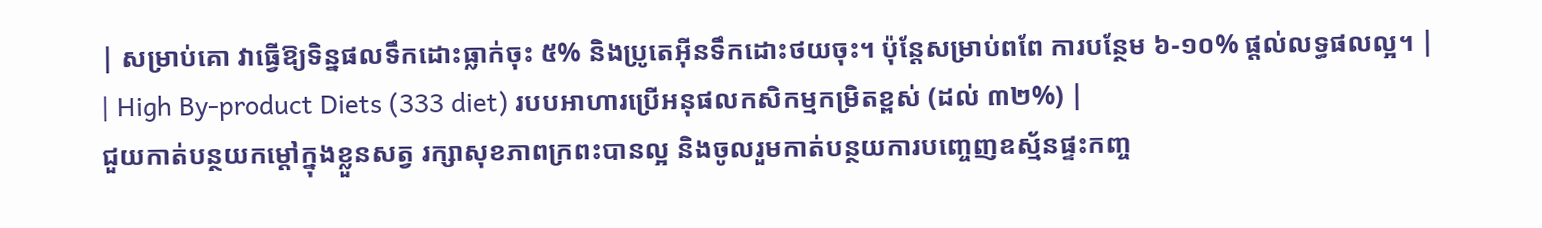| សម្រាប់គោ វាធ្វើឱ្យទិន្នផលទឹកដោះធ្លាក់ចុះ ៥% និងប្រូតេអ៊ីនទឹកដោះថយចុះ។ ប៉ុន្តែសម្រាប់ពពែ ការបន្ថែម ៦-១០% ផ្តល់លទ្ធផលល្អ។ |
| High By-product Diets (333 diet) របបអាហារប្រើអនុផលកសិកម្មកម្រិតខ្ពស់ (ដល់ ៣២%) |
ជួយកាត់បន្ថយកម្តៅក្នុងខ្លួនសត្វ រក្សាសុខភាពក្រពះបានល្អ និងចូលរួមកាត់បន្ថយការបញ្ចេញឧស្ម័នផ្ទះកញ្ច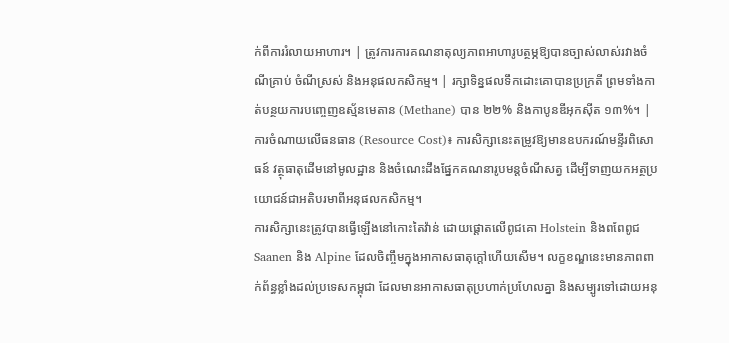ក់ពីការរំលាយអាហារ។ | ត្រូវការការគណនាតុល្យភាពអាហារូបត្ថម្ភឱ្យបានច្បាស់លាស់រវាងចំណីគ្រាប់ ចំណីស្រស់ និងអនុផលកសិកម្ម។ | រក្សាទិន្នផលទឹកដោះគោបានប្រក្រតី ព្រមទាំងកាត់បន្ថយការបញ្ចេញឧស្ម័នមេតាន (Methane) បាន ២២% និងកាបូនឌីអុកស៊ីត ១៣%។ |
ការចំណាយលើធនធាន (Resource Cost)៖ ការសិក្សានេះតម្រូវឱ្យមានឧបករណ៍មន្ទីរពិសោធន៍ វត្ថុធាតុដើមនៅមូលដ្ឋាន និងចំណេះដឹងផ្នែកគណនារូបមន្តចំណីសត្វ ដើម្បីទាញយកអត្ថប្រយោជន៍ជាអតិបរមាពីអនុផលកសិកម្ម។
ការសិក្សានេះត្រូវបានធ្វើឡើងនៅកោះតៃវ៉ាន់ ដោយផ្តោតលើពូជគោ Holstein និងពពែពូជ Saanen និង Alpine ដែលចិញ្ចឹមក្នុងអាកាសធាតុក្តៅហើយសើម។ លក្ខខណ្ឌនេះមានភាពពាក់ព័ន្ធខ្លាំងដល់ប្រទេសកម្ពុជា ដែលមានអាកាសធាតុប្រហាក់ប្រហែលគ្នា និងសម្បូរទៅដោយអនុ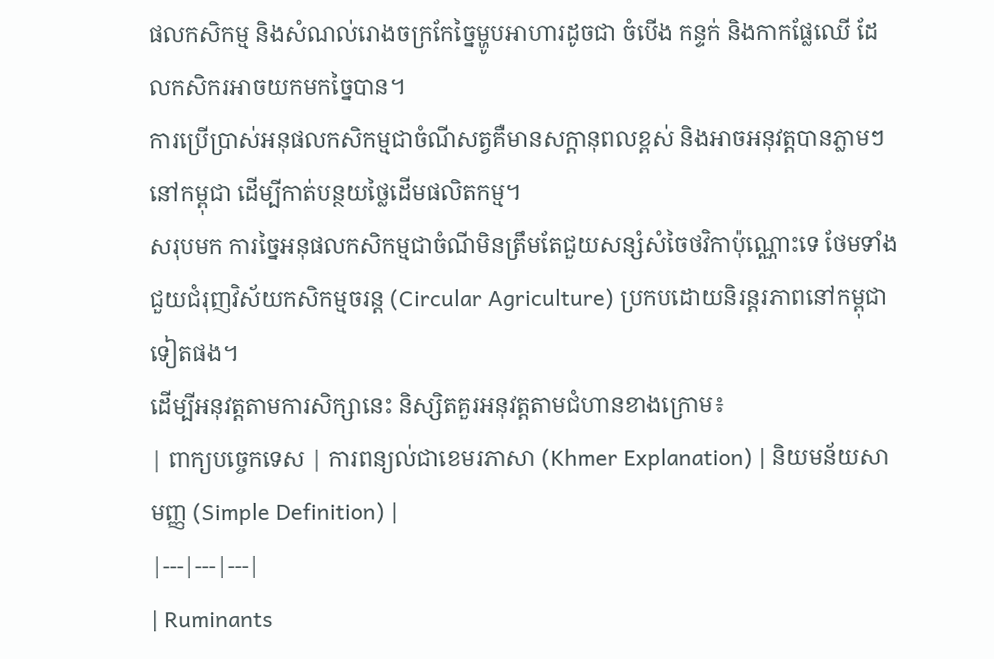ផលកសិកម្ម និងសំណល់រោងចក្រកែច្នៃម្ហូបអាហារដូចជា ចំបើង កន្ទក់ និងកាកផ្លែឈើ ដែលកសិករអាចយកមកច្នៃបាន។
ការប្រើប្រាស់អនុផលកសិកម្មជាចំណីសត្វគឺមានសក្តានុពលខ្ពស់ និងអាចអនុវត្តបានភ្លាមៗនៅកម្ពុជា ដើម្បីកាត់បន្ថយថ្លៃដើមផលិតកម្ម។
សរុបមក ការច្នៃអនុផលកសិកម្មជាចំណីមិនត្រឹមតែជួយសន្សំសំចៃថវិកាប៉ុណ្ណោះទេ ថែមទាំងជួយជំរុញវិស័យកសិកម្មចរន្ត (Circular Agriculture) ប្រកបដោយនិរន្តរភាពនៅកម្ពុជាទៀតផង។
ដើម្បីអនុវត្តតាមការសិក្សានេះ និស្សិតគួរអនុវត្តតាមជំហានខាងក្រោម៖
| ពាក្យបច្ចេកទេស | ការពន្យល់ជាខេមរភាសា (Khmer Explanation) | និយមន័យសាមញ្ញ (Simple Definition) |
|---|---|---|
| Ruminants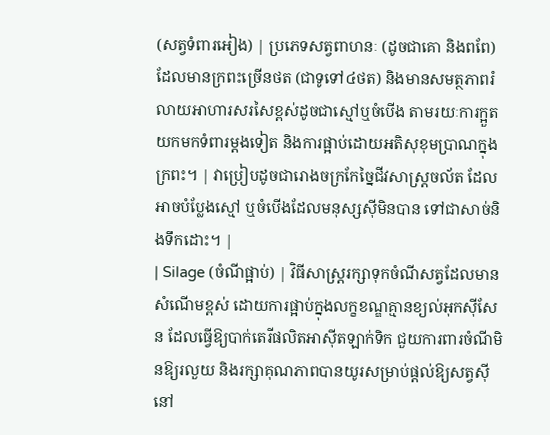(សត្វទំពារអៀង) | ប្រភេទសត្វពាហនៈ (ដូចជាគោ និងពពែ) ដែលមានក្រពះច្រើនថត (ជាទូទៅ៤ថត) និងមានសមត្ថភាពរំលាយអាហារសរសៃខ្ពស់ដូចជាស្មៅឬចំបើង តាមរយៈការក្អួតយកមកទំពារម្ដងទៀត និងការផ្អាប់ដោយអតិសុខុមប្រាណក្នុងក្រពះ។ | វាប្រៀបដូចជារោងចក្រកែច្នៃជីវសាស្រ្តចល័ត ដែលអាចបំប្លែងស្មៅ ឬចំបើងដែលមនុស្សស៊ីមិនបាន ទៅជាសាច់និងទឹកដោះ។ |
| Silage (ចំណីផ្អាប់) | វិធីសាស្រ្តរក្សាទុកចំណីសត្វដែលមានសំណើមខ្ពស់ ដោយការផ្អាប់ក្នុងលក្ខខណ្ឌគ្មានខ្យល់អុកស៊ីសែន ដែលធ្វើឱ្យបាក់តេរីផលិតអាស៊ីតឡាក់ទិក ជួយការពារចំណីមិនឱ្យរលួយ និងរក្សាគុណភាពបានយូរសម្រាប់ផ្តល់ឱ្យសត្វស៊ីនៅ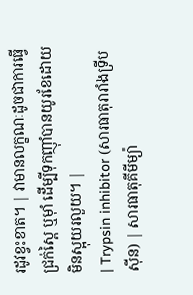រដូវខ្វះខាត។ | វាមានលក្ខណៈដូចជាការធ្វើជ្រក់ស្ពៃ ឬម៉ាំ ដើម្បីទុកញ៉ាំបានយូរខែដោយមិនស្អុយរលួយ។ |
| Trypsin inhibitor (សារធាតុរារាំងទ្រីបស៊ីន) | សារធាតុគីមីម្យ៉ា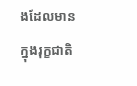ងដែលមានក្នុងរុក្ខជាតិ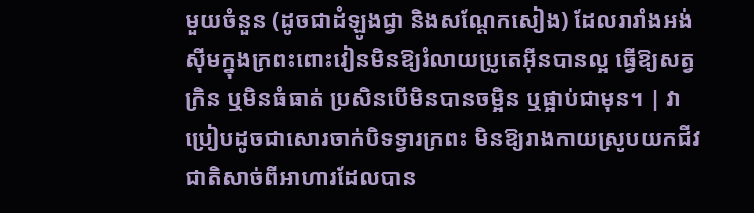មួយចំនួន (ដូចជាដំឡូងជ្វា និងសណ្តែកសៀង) ដែលរារាំងអង់ស៊ីមក្នុងក្រពះពោះវៀនមិនឱ្យរំលាយប្រូតេអ៊ីនបានល្អ ធ្វើឱ្យសត្វក្រិន ឬមិនធំធាត់ ប្រសិនបើមិនបានចម្អិន ឬផ្អាប់ជាមុន។ | វាប្រៀបដូចជាសោរចាក់បិទទ្វារក្រពះ មិនឱ្យរាងកាយស្រូបយកជីវជាតិសាច់ពីអាហារដែលបាន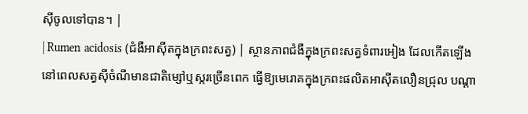ស៊ីចូលទៅបាន។ |
| Rumen acidosis (ជំងឺអាស៊ីតក្នុងក្រពះសត្វ) | ស្ថានភាពជំងឺក្នុងក្រពះសត្វទំពារអៀង ដែលកើតឡើងនៅពេលសត្វស៊ីចំណីមានជាតិម្សៅឬស្ករច្រើនពេក ធ្វើឱ្យមេរោគក្នុងក្រពះផលិតអាស៊ីតលឿនជ្រុល បណ្តា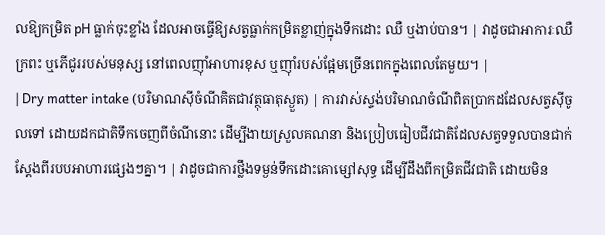លឱ្យកម្រិត pH ធ្លាក់ចុះខ្លាំង ដែលអាចធ្វើឱ្យសត្វធ្លាក់កម្រិតខ្លាញ់ក្នុងទឹកដោះ ឈឺ ឬងាប់បាន។ | វាដូចជាអាការៈឈឺក្រពះ ឬភើជូររបស់មនុស្ស នៅពេលញ៉ាំអាហារខុស ឬញ៉ាំរបស់ផ្អែមច្រើនពេកក្នុងពេលតែមួយ។ |
| Dry matter intake (បរិមាណស៊ីចំណីគិតជាវត្ថុធាតុស្ងួត) | ការវាស់ស្ទង់បរិមាណចំណីពិតប្រាកដដែលសត្វស៊ីចូលទៅ ដោយដកជាតិទឹកចេញពីចំណីនោះ ដើម្បីងាយស្រួលគណនា និងប្រៀបធៀបជីវជាតិដែលសត្វទទួលបានជាក់ស្តែងពីរបបអាហារផ្សេងៗគ្នា។ | វាដូចជាការថ្លឹងទម្ងន់ទឹកដោះគោម្សៅសុទ្ធ ដើម្បីដឹងពីកម្រិតជីវជាតិ ដោយមិន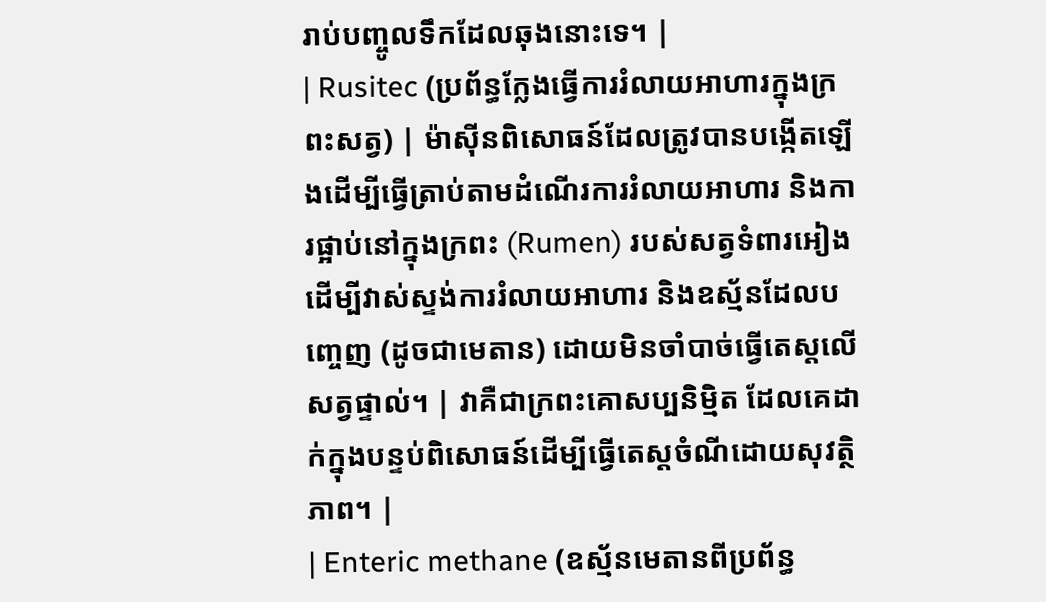រាប់បញ្ចូលទឹកដែលឆុងនោះទេ។ |
| Rusitec (ប្រព័ន្ធក្លែងធ្វើការរំលាយអាហារក្នុងក្រពះសត្វ) | ម៉ាស៊ីនពិសោធន៍ដែលត្រូវបានបង្កើតឡើងដើម្បីធ្វើត្រាប់តាមដំណើរការរំលាយអាហារ និងការផ្អាប់នៅក្នុងក្រពះ (Rumen) របស់សត្វទំពារអៀង ដើម្បីវាស់ស្ទង់ការរំលាយអាហារ និងឧស្ម័នដែលបញ្ចេញ (ដូចជាមេតាន) ដោយមិនចាំបាច់ធ្វើតេស្តលើសត្វផ្ទាល់។ | វាគឺជាក្រពះគោសប្បនិម្មិត ដែលគេដាក់ក្នុងបន្ទប់ពិសោធន៍ដើម្បីធ្វើតេស្តចំណីដោយសុវត្ថិភាព។ |
| Enteric methane (ឧស្ម័នមេតានពីប្រព័ន្ធ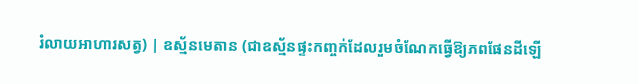រំលាយអាហារសត្វ) | ឧស្ម័នមេតាន (ជាឧស្ម័នផ្ទះកញ្ចក់ដែលរួមចំណែកធ្វើឱ្យភពផែនដីឡើ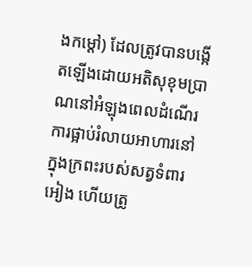ងកម្តៅ) ដែលត្រូវបានបង្កើតឡើងដោយអតិសុខុមប្រាណនៅអំឡុងពេលដំណើរការផ្អាប់រំលាយអាហារនៅក្នុងក្រពះរបស់សត្វទំពារអៀង ហើយត្រូ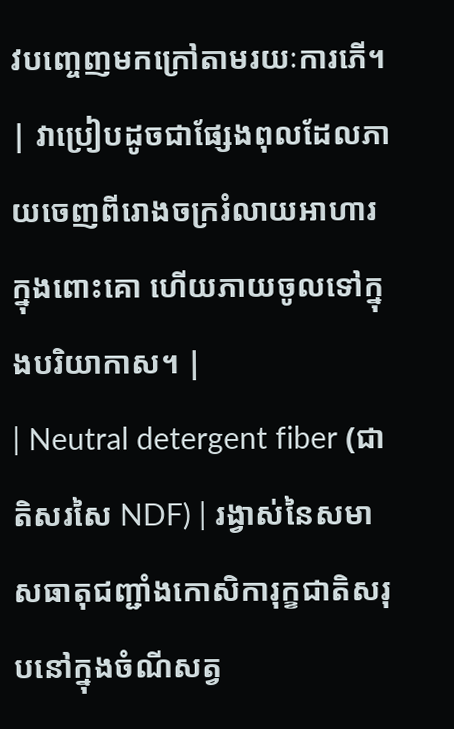វបញ្ចេញមកក្រៅតាមរយៈការភើ។ | វាប្រៀបដូចជាផ្សែងពុលដែលភាយចេញពីរោងចក្ររំលាយអាហារក្នុងពោះគោ ហើយភាយចូលទៅក្នុងបរិយាកាស។ |
| Neutral detergent fiber (ជាតិសរសៃ NDF) | រង្វាស់នៃសមាសធាតុជញ្ជាំងកោសិការុក្ខជាតិសរុបនៅក្នុងចំណីសត្វ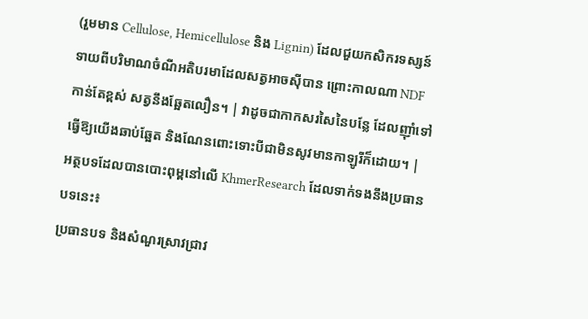(រួមមាន Cellulose, Hemicellulose និង Lignin) ដែលជួយកសិករទស្សន៍ទាយពីបរិមាណចំណីអតិបរមាដែលសត្វអាចស៊ីបាន ព្រោះកាលណា NDF កាន់តែខ្ពស់ សត្វនឹងឆ្អែតលឿន។ | វាដូចជាកាកសរសៃនៃបន្លែ ដែលញ៉ាំទៅធ្វើឱ្យយើងឆាប់ឆ្អែត និងណែនពោះទោះបីជាមិនសូវមានកាឡូរីក៏ដោយ។ |
អត្ថបទដែលបានបោះពុម្ពនៅលើ KhmerResearch ដែលទាក់ទងនឹងប្រធានបទនេះ៖
ប្រធានបទ និងសំណួរស្រាវជ្រាវ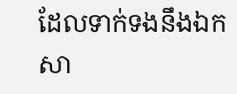ដែលទាក់ទងនឹងឯកសា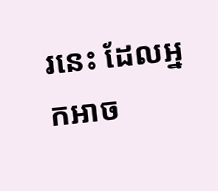រនេះ ដែលអ្នកអាច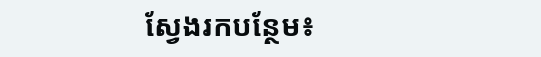ស្វែងរកបន្ថែម៖